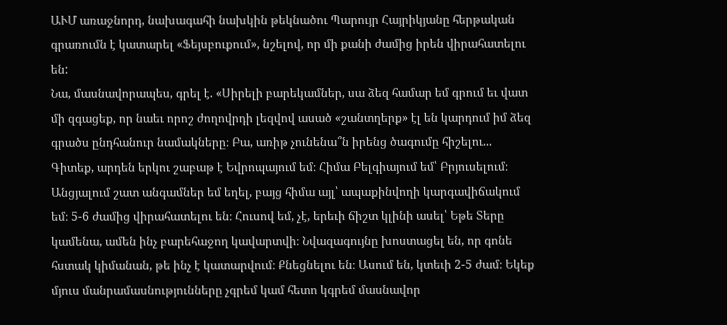ԱՒՄ առաջնորդ, նախագահի նախկին թեկնածու Պարույր Հայրիկյանը հերթական գրառումն է կատարել «Ֆեյսբուքում», նշելով, որ մի քանի ժամից իրեն վիրահատելու են:
Նա, մասնավորապես, գրել է. «Սիրելի բարեկամներ, սա ձեզ համար եմ գրում եւ վատ մի զգացեք, որ նաեւ որոշ ժողովրդի լեզվով ասած «շանտղերք» էլ են կարդում իմ ձեզ գրածս ընդհանուր նամակները։ Բա, առիթ չունենա՞ն իրենց ծագումը հիշելու... Գիտեք, արդեն երկու շաբաթ է Եվրոպայում եմ։ Հիմա Բելգիայում եմ՝ Բրյուսելում։ Անցյալում շատ անգամներ եմ եղել, բայց հիմա այլ՝ ապաքինվողի կարգավիճակում եմ։ 5-6 ժամից վիրահատելու են։ Հուսով եմ, չէ, երեւի ճիշտ կլինի ասել՝ Եթե Տերը կամենա, ամեն ինչ բարեհաջող կավարտվի։ Նվազագույնը խոստացել են, որ գոնե հստակ կիմանան, թե ինչ է կատարվում։ Քնեցնելու են։ Ասում են, կտեւի 2-5 ժամ։ Եկեք մյուս մանրամասնությունները չգրեմ կամ հետո կգրեմ մասնավոր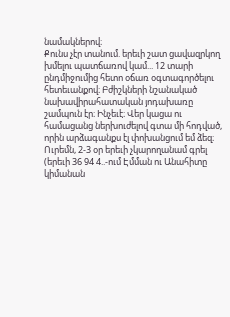նամակներով։
Քունս չէր տանում. երեւի շատ ցավազրկող խմելու պատճառով կամ... 12 տարի ընդմիջումից հետո օճառ օգտագործելու հետեւանքով։ Բժիշկների նշանակած
նախավիրահատական յոդախառը շամպուն էր։ Ինչեւէ։ Վեր կացա ու համացանց ներխուժելով գտա մի հոդված, որին արձագանքս էլ փոխանցում եմ ձեզ։
Ուրեմն, 2-3 օր երեւի չկարողանամ գրել (երեւի 36 94 4..-ում Էմման ու Անահիտը կիմանան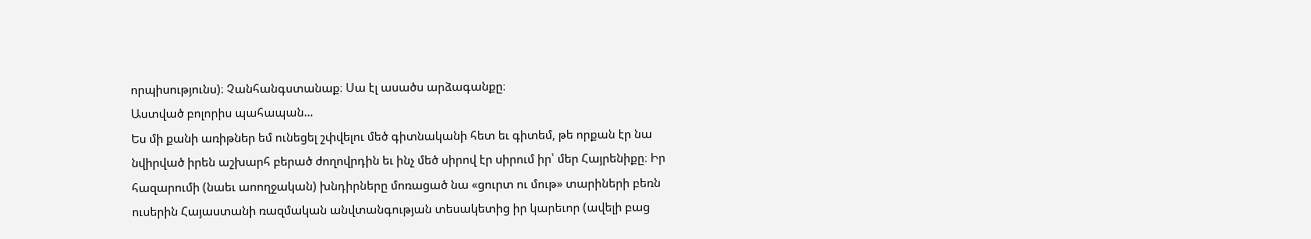որպիսությունս)։ Չանհանգստանաք։ Սա էլ ասածս արձագանքը։
Աստված բոլորիս պահապան...
Ես մի քանի առիթներ եմ ունեցել շփվելու մեծ գիտնականի հետ եւ գիտեմ, թե որքան էր նա նվիրված իրեն աշխարհ բերած ժողովրդին եւ ինչ մեծ սիրով էր սիրում իր՝ մեր Հայրենիքը։ Իր հազարումի (նաեւ աոողջական) խնդիրները մոռացած նա «ցուրտ ու մութ» տարիների բեռն ուսերին Հայաստանի ռազմական անվտանգության տեսակետից իր կարեւոր (ավելի բաց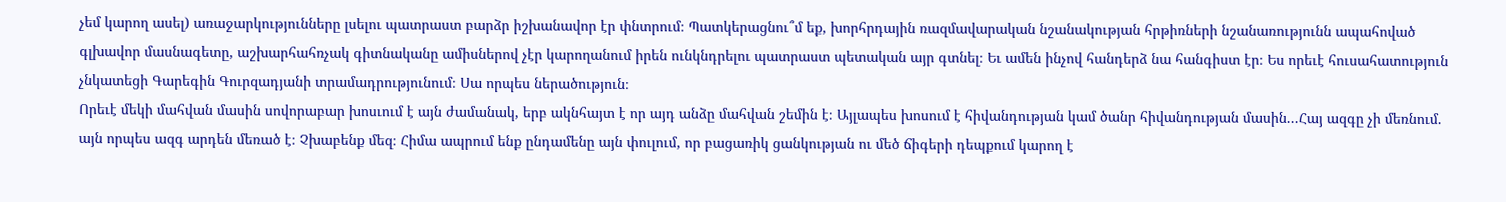չեմ կարող ասել) առաջարկությունները լսելու պատրաստ բարձր իշխանավոր էր փնտրում։ Պատկերացնու՞մ եք, խորհրդային ռազմավարական նշանակության հրթիռների նշանառությունն ապահոված գլխավոր մասնագետը, աշխարհահռչակ գիտնականը ամիսներով չէր կարողանում իրեն ունկնդրելու պատրաստ պետական այր գտնել։ Եւ ամեն ինչով հանդերձ նա հանգիստ էր։ Ես որեւէ հուսահատություն չնկատեցի Գարեգին Գուրզադյանի տրամադրությունում։ Սա որպես ներածություն։
Որեւէ մեկի մահվան մասին սովորաբար խոսւում է այն ժամանակ, երբ ակնհայտ է որ այդ անձը մահվան շեմին է։ Այլապես խոսում է հիվանդության կամ ծանր հիվանդության մասին...Հայ ազգը չի մեռնում. այն որպես ազգ արդեն մեռած է։ Չխաբենք մեզ։ Հիմա ապրում ենք ընդամենը այն փուլում, որ բացառիկ ցանկության ու մեծ ճիգերի դեպքում կարող է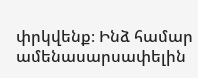փրկվենք։ Ինձ համար ամենասարսափելին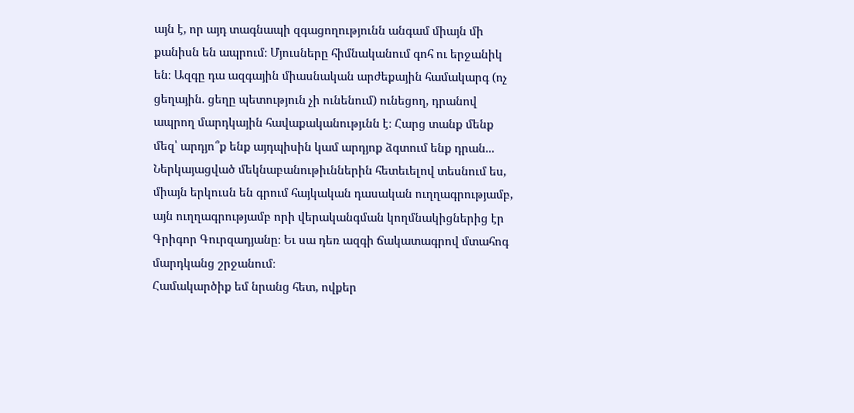այն է, որ այդ տագնապի զգացողությունն անգամ միայն մի քանիսն են ապրում։ Մյուսները հիմնականում գոհ ու երջանիկ են։ Ազգը դա ազգային միասնական արժեքային համակարգ (ոչ ցեղային. ցեղը պետություն չի ունենում) ունեցող, դրանով ապրող մարդկային հավաքականությւնն է։ Հարց տանք մենք մեզ՝ արդյո՞ք ենք այդպիսին կամ արդյոք ձգտում ենք դրան...
Ներկայացված մեկնաբանութիւններին հետեւելով տեսնում ես, միայն երկուսն են գրում հայկական դասական ուղղագրությամբ, այն ուղղագրությամբ որի վերականգման կողմնակիցներից էր Գրիգոր Գուրզադյանը։ Եւ սա դեռ ազգի ճակատագրով մտահոգ մարդկանց շրջանում։
Համակարծիք եմ նրանց հետ, ովքեր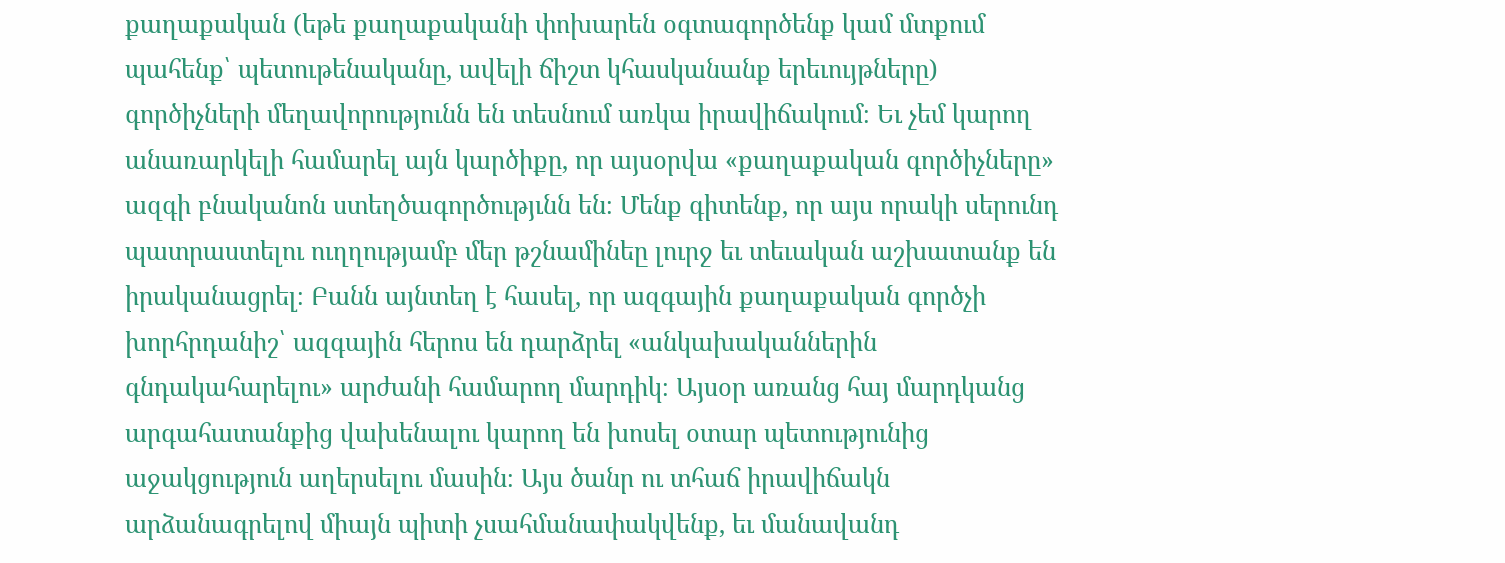քաղաքական (եթե քաղաքականի փոխարեն օգտագործենք կամ մտքում պահենք՝ պետութենականը, ավելի ճիշտ կհասկանանք երեւույթները) գործիչների մեղավորությունն են տեսնում առկա իրավիճակում։ Եւ չեմ կարող անառարկելի համարել այն կարծիքը, որ այսօրվա «քաղաքական գործիչները» ազգի բնականոն ստեղծագործությւնն են։ Մենք գիտենք, որ այս որակի սերունդ պատրաստելու ուղղությամբ մեր թշնամինեը լուրջ եւ տեւական աշխատանք են իրականացրել։ Բանն այնտեղ է հասել, որ ազգային քաղաքական գործչի խորհրդանիշ՝ ազգային հերոս են դարձրել «անկախականներին գնդակահարելու» արժանի համարող մարդիկ։ Այսօր առանց հայ մարդկանց արգահատանքից վախենալու կարող են խոսել օտար պետությունից աջակցություն աղերսելու մասին։ Այս ծանր ու տհաճ իրավիճակն արձանագրելով միայն պիտի չսահմանափակվենք, եւ մանավանդ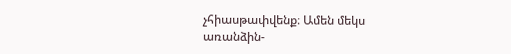չհիասթափվենք։ Ամեն մեկս առանձին-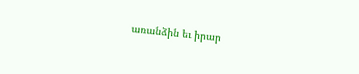առանձին եւ իրար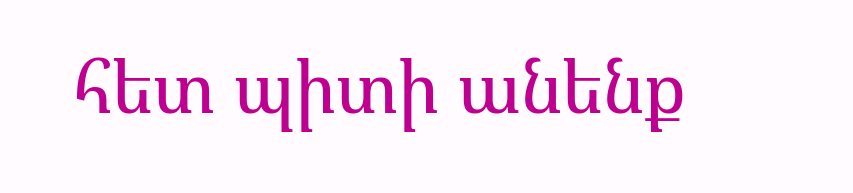հետ պիտի անենք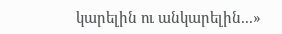կարելին ու անկարելին...»